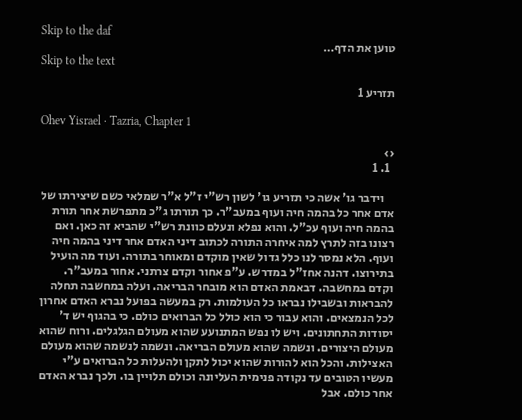Skip to the daf
טוען את הדף…
Skip to the text

תזריע 1

Ohev Yisrael · Tazria, Chapter 1

‹›
  1. 1

    וידבר גו' אשה כי תזריע גו' לשון רש"י ז"ל א"ר שמלאי כשם שיצירתו של אדם אחר כל בהמה חיה ועוף במעב"ר. כך תורתו ג"כ מתפרשת אחר תורת בהמה חיה ועוף עכ"ל. והוא נפלא ונעלם כוונת רש"י שהביא זה כאן. ואם רצונו בזה לתרץ למה איחרה התורה לכתוב דיני האדם אחר דיני בהמה חיה ועוף. הלא נמסר לנו כלל גדול שאין מוקדם ומאוחר בתורה. ועוד מה הועיל בתירוצו. דהנה אחז"ל במדרש. ע"פ אחור וקדם צרתני. אחור במעב"ר. וקדם במחשבה. דבאמת האדם הוא מובחר הבריאה. ועלה במחשבה תחלה להבראות ובשבילו נבראו כל העולמות. רק במעשה בפועל נברא האדם אחרון לכל הנמצאים. והוא עבור כי הוא כולל כל הברואים כולם. כי בהגוף יש ד' יסודות התחתונים. ויש לו נפש המתנועע שהוא מעולם הגלגלים. ורוח שהוא מעולם היצורים. ונשמה שהוא מעולם הבריאה. ונשמה לנשמה שהוא מעולם האצילות. והכל הוא להורות שהוא יכול לתקן ולהעלות כל הברואים ע"י מעשיו הטובים עד נקודה פנימית העליונה וכולם תלויין בו. ולכך נברא האדם אחר כולם. אבל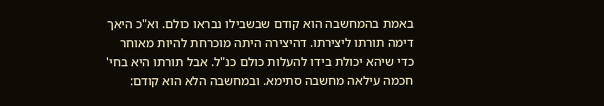באמת בהמחשבה הוא קודם שבשבילו נבראו כולם. וא"כ היאך דימה תורתו ליצירתו. דהיצירה היתה מוכרחת להיות מאוחר כדי שיהא יכולת בידו להעלות כולם כנ"ל. אבל תורתו היא בחי' חכמה עילאה מחשבה סתימא. ובמחשבה הלא הוא קודם: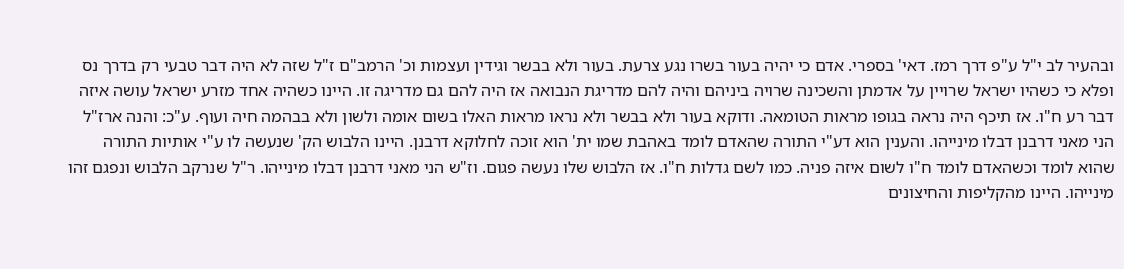ובהעיר לב י"ל ע"פ דרך רמז. דאי' בספרי. אדם כי יהיה בעור בשרו נגע צרעת. בעור ולא בבשר וגידין ועצמות וכ' הרמב"ם ז"ל שזה לא היה דבר טבעי רק בדרך נס ופלא כי כשהיו ישראל שרויין על אדמתן והשכינה שרויה ביניהם והיה להם מדריגת הנבואה אז היה להם גם מדריגה זו. היינו כשהיה אחד מזרע ישראל עושה איזה דבר רע ח"ו. אז תיכף היה נראה בגופו מראות הטומאה. ודוקא בעור ולא בבשר ולא נראו מראות האלו בשום אומה ולשון ולא בבהמה חיה ועוף. ע"כ: והנה ארז"ל הני מאני דרבנן דבלו מינייהו. והענין הוא דע"י התורה שהאדם לומד באהבת שמו ית' הוא זוכה לחלוקא דרבנן. היינו הלבוש הק' שנעשה לו ע"י אותיות התורה שהוא לומד וכשהאדם לומד ח"ו לשום איזה פניה. כמו לשם גדלות ח"ו. אז הלבוש שלו נעשה פגום. וז"ש הני מאני דרבנן דבלו מינייהו. ר"ל שנרקב הלבוש ונפגם זהו מינייהו. היינו מהקליפות והחיצונים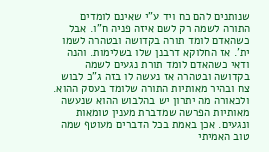שנותנים להם כח ויד ע"י שאינם לומדים התורה לשמה רק לשם איזה פניה ח"ו. אבל כשהאדם לומד תורה בקדושה ובטהרה לשמו ית'. אז החלוקא דרבנן שלו בשלימות. והנה ודאי כשהאדם לומד תורת נגעים לשמה בקדושה ובטהרה אז נעשה לו בזה ג"כ לבוש צח ובהיר מאותיות התורה שלומד בעסק ההוא. ולכאורה מה יתרון יש בהלבוש ההוא שנעשה מאותיות הפרשה שמדברת מענין טומאות ונגעים. אכן באמת בכל הדברים מעוטף שמה טוב האמיתי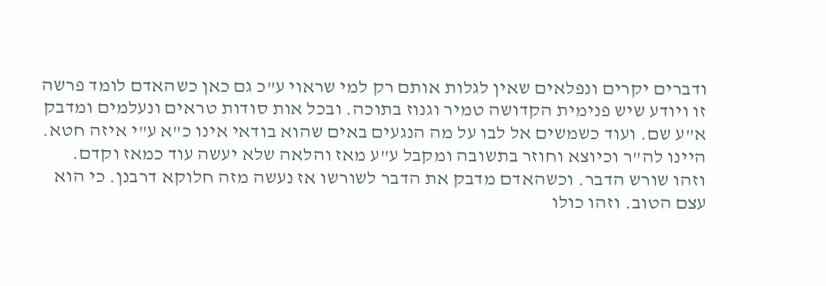ודברים יקרים ונפלאים שאין לגלות אותם רק למי שראוי ע"כ גם כאן כשהאדם לומד פרשה זו ויודע שיש פנימית הקדושה טמיר וגנוז בתוכה. ובכל אות סודות טראים ונעלמים ומדבק א"ע שם. ועוד כשמשים אל לבו על מה הנגעים באים שהוא בודאי אינו כ"א ע"י איזה חטא. היינו לה"ר וכיוצא וחוזר בתשובה ומקבל ע"ע מאז והלאה שלא יעשה עוד כמאז וקדם. וזהו שורש הדבר. וכשהאדם מדבק את הדבר לשורשו אז נעשה מזה חלוקא דרבנן. כי הוא עצם הטוב. וזהו כולו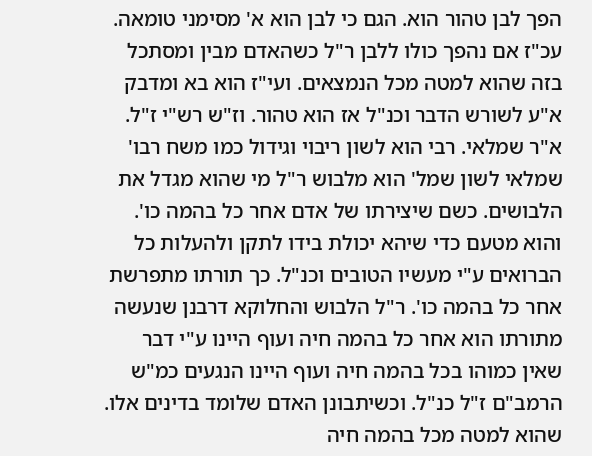הפך לבן טהור הוא. הגם כי לבן הוא א' מסימני טומאה. עכ"ז אם נהפך כולו ללבן ר"ל כשהאדם מבין ומסתכל בזה שהוא למטה מכל הנמצאים. ועי"ז הוא בא ומדבק א"ע לשורש הדבר וכנ"ל אז הוא טהור. וז"ש רש"י ז"ל. א"ר שמלאי. רבי הוא לשון ריבוי וגידול כמו משח רבו' שמלאי לשון שמל' הוא מלבוש ר"ל מי שהוא מגדל את הלבושים. כשם שיצירתו של אדם אחר כל בהמה כו'. והוא מטעם כדי שיהא יכולת בידו לתקן ולהעלות כל הברואים ע"י מעשיו הטובים וכנ"ל. כך תורתו מתפרשת אחר כל בהמה כו'. ר"ל הלבוש והחלוקא דרבנן שנעשה מתורתו הוא אחר כל בהמה חיה ועוף היינו ע"י דבר שאין כמוהו בכל בהמה חיה ועוף היינו הנגעים כמ"ש הרמב"ם ז"ל כנ"ל. וכשיתבונן האדם שלומד בדינים אלו. שהוא למטה מכל בהמה חיה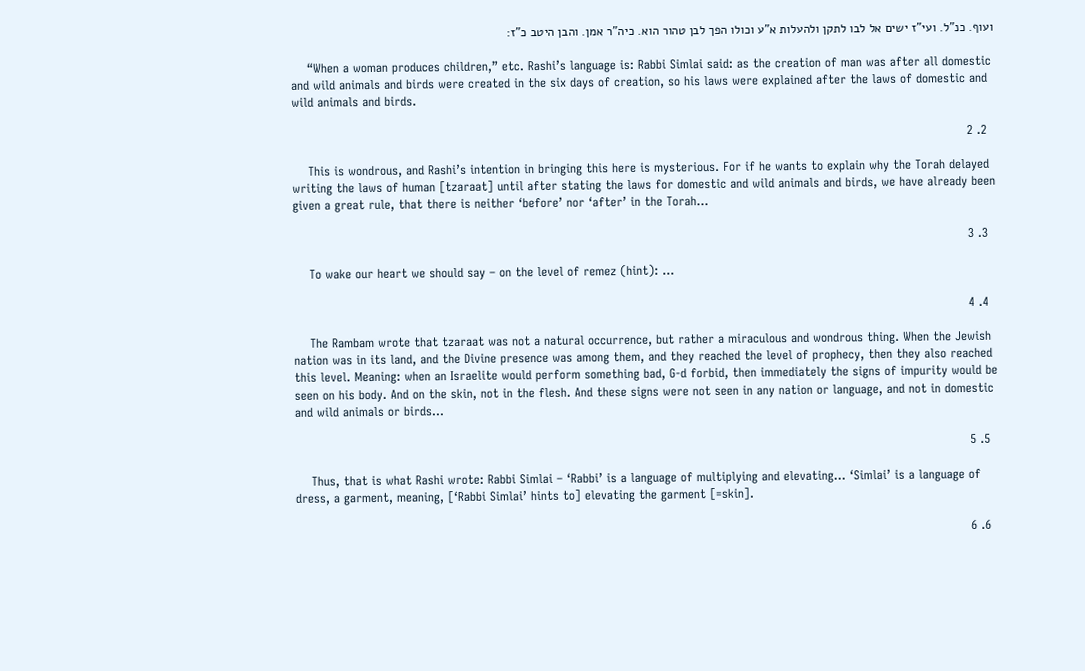ועוף. כנ"ל. ועי"ז ישים אל לבו לתקן ולהעלות א"ע וכולו הפך לבן טהור הוא. כיה"ר אמן. והבן היטב כ"ז:

    “When a woman produces children,” etc. Rashi’s language is: Rabbi Simlai said: as the creation of man was after all domestic and wild animals and birds were created in the six days of creation, so his laws were explained after the laws of domestic and wild animals and birds.

  2. 2

    This is wondrous, and Rashi’s intention in bringing this here is mysterious. For if he wants to explain why the Torah delayed writing the laws of human [tzaraat] until after stating the laws for domestic and wild animals and birds, we have already been given a great rule, that there is neither ‘before’ nor ‘after’ in the Torah…

  3. 3

    To wake our heart we should say – on the level of remez (hint): …

  4. 4

    The Rambam wrote that tzaraat was not a natural occurrence, but rather a miraculous and wondrous thing. When the Jewish nation was in its land, and the Divine presence was among them, and they reached the level of prophecy, then they also reached this level. Meaning: when an Israelite would perform something bad, G-d forbid, then immediately the signs of impurity would be seen on his body. And on the skin, not in the flesh. And these signs were not seen in any nation or language, and not in domestic and wild animals or birds…

  5. 5

    Thus, that is what Rashi wrote: Rabbi Simlai – ‘Rabbi’ is a language of multiplying and elevating… ‘Simlai’ is a language of dress, a garment, meaning, [‘Rabbi Simlai’ hints to] elevating the garment [=skin].

  6. 6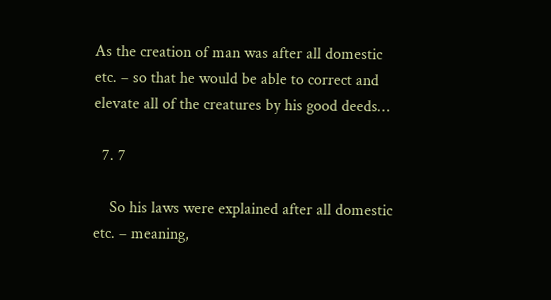As the creation of man was after all domestic etc. – so that he would be able to correct and elevate all of the creatures by his good deeds…

  7. 7

    So his laws were explained after all domestic etc. – meaning,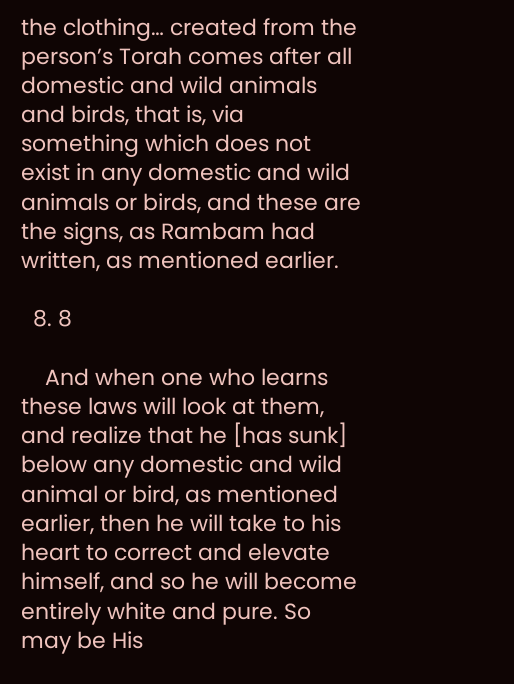the clothing… created from the person’s Torah comes after all domestic and wild animals and birds, that is, via something which does not exist in any domestic and wild animals or birds, and these are the signs, as Rambam had written, as mentioned earlier.

  8. 8

    And when one who learns these laws will look at them, and realize that he [has sunk] below any domestic and wild animal or bird, as mentioned earlier, then he will take to his heart to correct and elevate himself, and so he will become entirely white and pure. So may be His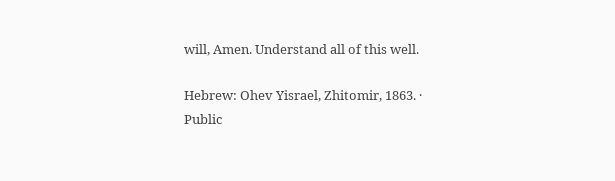will, Amen. Understand all of this well.

Hebrew: Ohev Yisrael, Zhitomir, 1863. · Public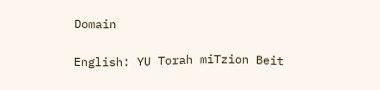Domain

English: YU Torah miTzion Beit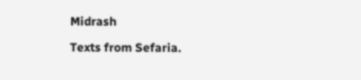Midrash

Texts from Sefaria.